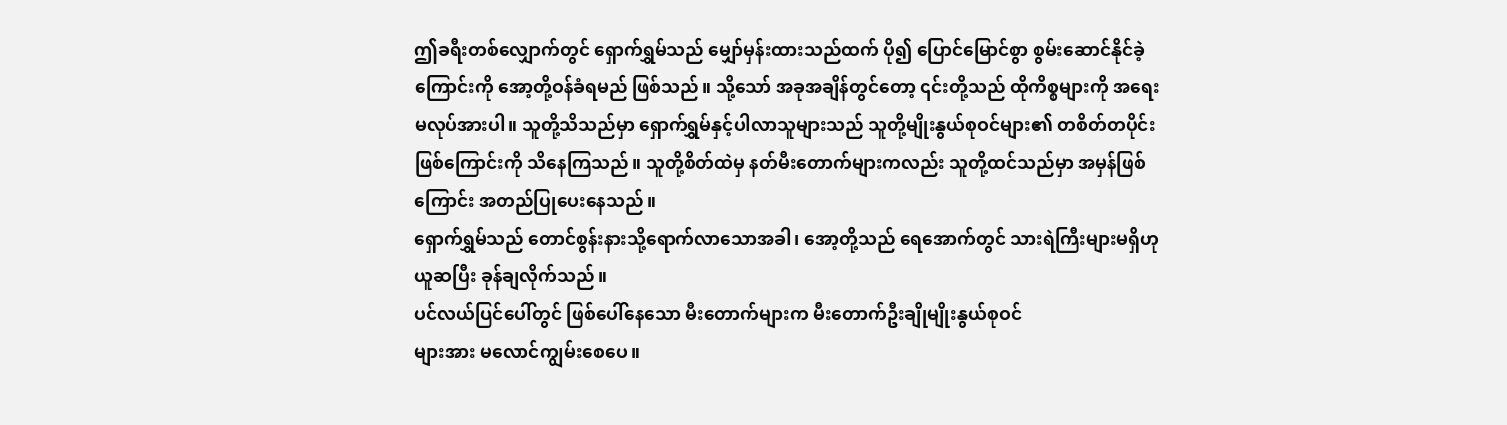ဤခရီးတစ်လျှောက်တွင် ရှောက်ရွှမ်သည် မျှော်မှန်းထားသည်ထက် ပို၍ ပြောင်မြောင်စွာ စွမ်းဆောင်နိုင်ခဲ့ကြောင်းကို အော့တို့ဝန်ခံရမည် ဖြစ်သည်။ သို့သော် အခုအချိန်တွင်တော့ ၎င်းတို့သည် ထိုကိစ္စများကို အရေးမလုပ်အားပါ။ သူတို့သိသည်မှာ ရှောက်ရွှမ်နှင့်ပါလာသူများသည် သူတို့မျိုးနွယ်စုဝင်များ၏ တစိတ်တပိုင်း ဖြစ်ကြောင်းကို သိနေကြသည်။ သူတို့စိတ်ထဲမှ နတ်မီးတောက်များကလည်း သူတို့ထင်သည်မှာ အမှန်ဖြစ်ကြောင်း အတည်ပြုပေးနေသည်။
ရှောက်ရွှမ်သည် တောင်စွန်းနားသို့ရောက်လာသောအခါ၊ အော့တို့သည် ရေအောက်တွင် သားရဲကြီးများမရှိဟု ယူဆပြီး ခုန်ချလိုက်သည်။
ပင်လယ်ပြင်ပေါ်တွင် ဖြစ်ပေါ်နေသော မီးတောက်များက မီးတောက်ဦးချိုမျိုးနွယ်စုဝင်
များအား မလောင်ကျွမ်းစေပေ။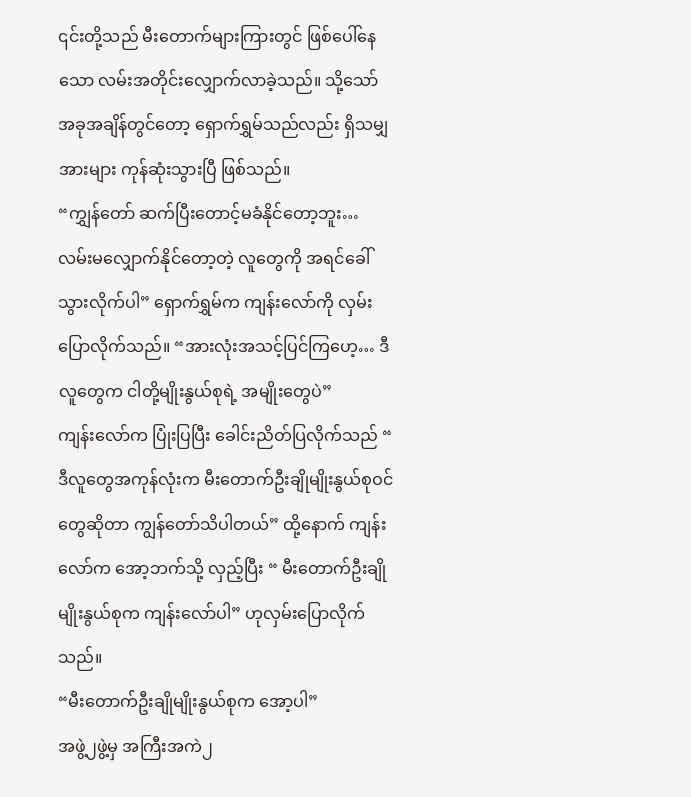၎င်းတို့သည် မီးတောက်များကြားတွင် ဖြစ်ပေါ်နေသော လမ်းအတိုင်းလျှောက်လာခဲ့သည်။ သို့သော် အခုအချိန်တွင်တော့ ရှောက်ရွှမ်သည်လည်း ရှိသမျှအားများ ကုန်ဆုံးသွားပြီ ဖြစ်သည်။
“ကျွှန်တော် ဆက်ပြီးတောင့်မခံနိုင်တော့ဘူး… လမ်းမလျှောက်နိုင်တော့တဲ့ လူတွေကို အရင်ခေါ်သွားလိုက်ပါ” ရှောက်ရွှမ်က ကျန်းလော်ကို လှမ်းပြောလိုက်သည်။ “အားလုံးအသင့်ပြင်ကြဟေ့… ဒီလူတွေက ငါတို့မျိုးနွယ်စုရဲ့ အမျိုးတွေပဲ”
ကျန်းလော်က ပြုံးပြပြီး ခေါင်းညိတ်ပြလိုက်သည် “ ဒီလူတွေအကုန်လုံးက မီးတောက်ဦးချိုမျိုးနွယ်စုဝင်တွေဆိုတာ ကျွန်တော်သိပါတယ်” ထို့နောက် ကျန်းလော်က အော့ဘက်သို့ လှည့်ပြီး “ မီးတောက်ဦးချိုမျိုးနွယ်စုက ကျန်းလော်ပါ” ဟုလှမ်းပြောလိုက်သည်။
“မီးတောက်ဦးချိုမျိုးနွယ်စုက အော့ပါ”
အဖွဲ့၂ဖွဲ့မှ အကြီးအကဲ၂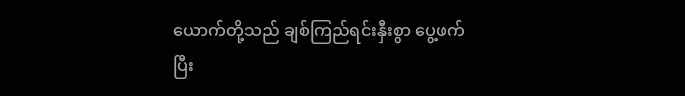ယောက်တို့သည် ချစ်ကြည်ရင်းနှီးစွာ ပွေ့ဖက်ပြီး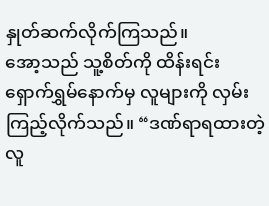နှုတ်ဆက်လိုက်ကြသည်။
အော့သည် သူ့စိတ်ကို ထိန်းရင်း ရှောက်ရွှမ်နောက်မှ လူများကို လှမ်းကြည့်လိုက်သည်။ “ဒဏ်ရာရထားတဲ့လူ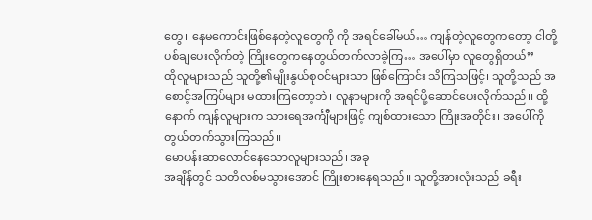တွေ၊ နေမကောင်းဖြစ်နေတဲ့လူတွေကို ကို အရင်ခေါ်မယ်… ကျန်တဲ့လူတွေကတော့ ငါတို့ပစ်ချပေးလိုက်တဲ့ ကြိုးတွေကနေတွယ်တက်လာခဲ့ကြ… အပေါ်မှာ လူတွေရှိတယ်”
ထိုလူများသည် သူတို့၏မျိုးနွယ်စုဝင်များသာ ဖြစ်ကြောင်း သိကြသဖြင့်၊ သူတို့သည် အစောင့်အကြပ်များ မထားကြတော့ဘဲ၊ လူနာများကို အရင်ပို့ဆောင်ပေးလိုက်သည်။ ထို့နောက် ကျန်လူများက သားရေအင်္ကျီများဖြင့် ကျစ်ထားသော ကြိုးအတိုင်း၊ အပေါ်ကို တွယ်တက်သွားကြသည်။
မောပန်းဆာလောင်နေသောလူများသည်၊ အခု
အချိန်တွင် သတိလစ်မသွားအောင် ကြိုးစားနေရသည်။ သူတို့အားလုံးသည် ခရီး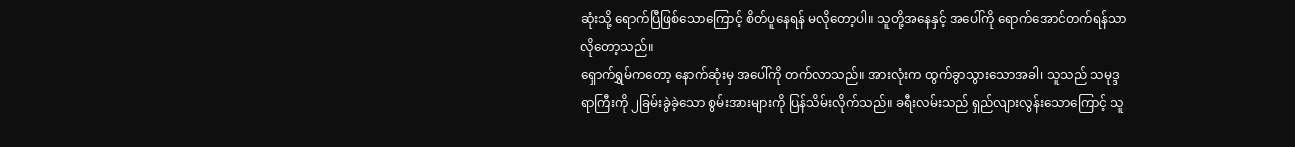ဆုံးသို့ ရောက်ပြီဖြစ်သောကြောင့် စိတ်ပူနေရန် မလိုတော့ပါ။ သူတို့အနေနှင့် အပေါ်ကို ရောက်အောင်တက်ရန်သာ လိုတော့သည်။
ရှောက်ရွှမ်ကတော့ နောက်ဆုံးမှ အပေါ်ကို တက်လာသည်။ အားလုံးက ထွက်ခွာသွားသောအခါ၊ သူသည် သမုဒ္ဒရာကြီးကို ၂ခြမ်းခွဲခဲ့သော စွမ်းအားများကို ပြန်သိမ်းလိုက်သည်။ ခရီးလမ်းသည် ရှည်လျားလွန်းသောကြောင့် သူ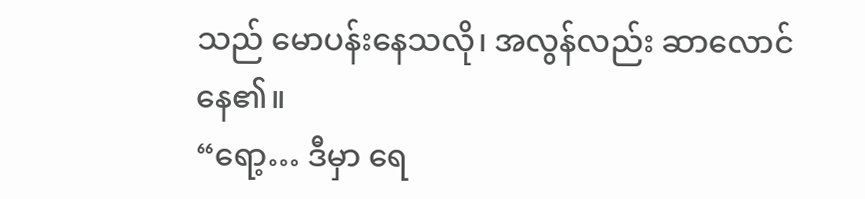သည် မောပန်းနေသလို၊ အလွန်လည်း ဆာလောင်နေ၏။
“ရော့… ဒီမှာ ရေ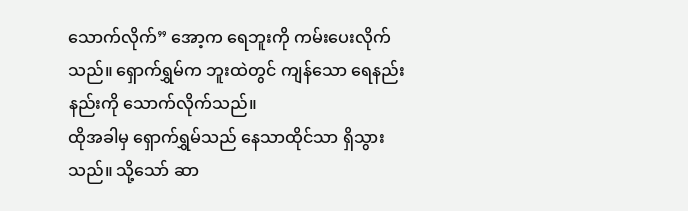သောက်လိုက်” အော့က ရေဘူးကို ကမ်းပေးလိုက်သည်။ ရှောက်ရွှမ်က ဘူးထဲတွင် ကျန်သော ရေနည်းနည်းကို သောက်လိုက်သည်။
ထိုအခါမှ ရှောက်ရွှမ်သည် နေသာထိုင်သာ ရှိသွားသည်။ သို့သော် ဆာ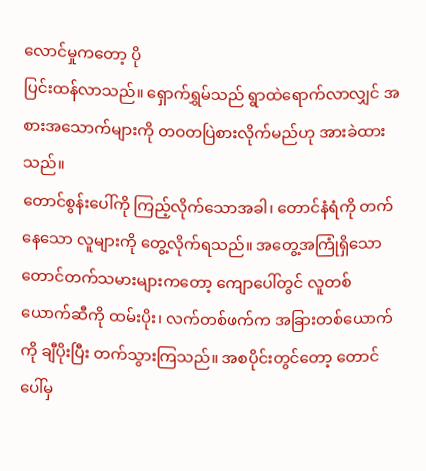လောင်မှုကတော့ ပို
ပြင်းထန်လာသည်။ ရှောက်ရွှမ်သည် ရွာထဲရောက်လာလျှင် အစားအသောက်များကို တဝတပြဲစားလိုက်မည်ဟု အားခဲထားသည်။
တောင်စွန်းပေါ်ကို ကြည့်လိုက်သောအခါ၊ တောင်နံရံကို တက်နေသော လူများကို တွေ့လိုက်ရသည်။ အတွေ့အကြုံရှိသော တောင်တက်သမားများကတော့ ကျောပေါ်တွင် လူတစ်ယောက်ဆီကို ထမ်းပိုး၊ လက်တစ်ဖက်က အခြားတစ်ယောက်ကို ချီပိုးပြီး တက်သွားကြသည်။ အစပိုင်းတွင်တော့ တောင်ပေါ်မှ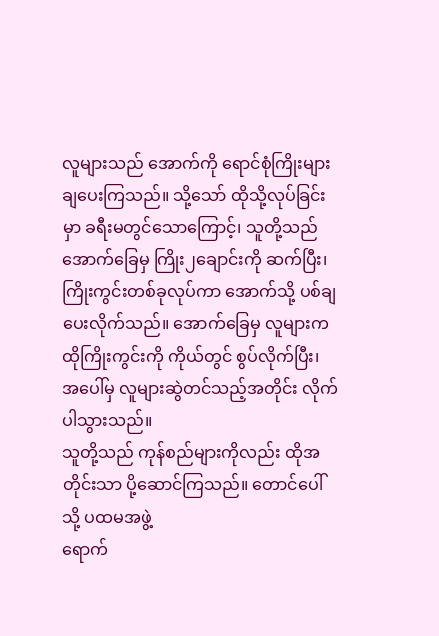လူများသည် အောက်ကို ရောင်စုံကြိုးများ ချပေးကြသည်။ သို့သော် ထိုသို့လုပ်ခြင်းမှာ ခရီးမတွင်သောကြောင့်၊ သူတို့သည် အောက်ခြေမှ ကြိုး၂ချောင်းကို ဆက်ပြီး၊ ကြိုးကွင်းတစ်ခုလုပ်ကာ အောက်သို့ ပစ်ချပေးလိုက်သည်။ အောက်ခြေမှ လူများက ထိုကြိုးကွင်းကို ကိုယ်တွင် စွပ်လိုက်ပြီး၊ အပေါ်မှ လူများဆွဲတင်သည့်အတိုင်း လိုက်ပါသွားသည်။
သူတို့သည် ကုန်စည်များကိုလည်း ထိုအတိုင်းသာ ပို့ဆောင်ကြသည်။ တောင်ပေါ်သို့ ပထမအဖွဲ့
ရောက်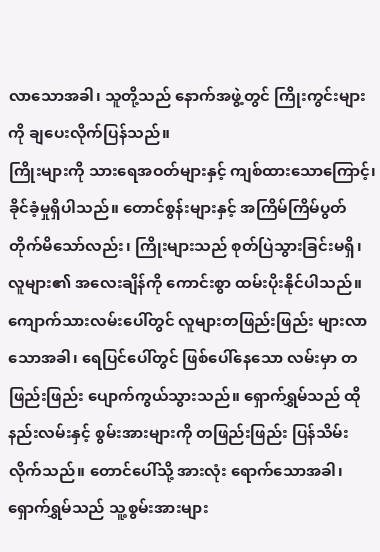လာသောအခါ၊ သူတို့သည် နောက်အဖွဲ့တွင် ကြိုးကွင်းများကို ချပေးလိုက်ပြန်သည်။
ကြိုးများကို သားရေအဝတ်များနှင့် ကျစ်ထားသောကြောင့်၊ ခိုင်ခံ့မှုရှိပါသည်။ တောင်စွန်းများနှင့် အကြိမ်ကြိမ်ပွတ်တိုက်မိသော်လည်း၊ ကြိုးများသည် စုတ်ပြဲသွားခြင်းမရှိ၊ လူများ၏ အလေးချိန်ကို ကောင်းစွာ ထမ်းပိုးနိုင်ပါသည်။
ကျောက်သားလမ်းပေါ်တွင် လူများတဖြည်းဖြည်း များလာသောအခါ၊ ရေပြင်ပေါ်တွင် ဖြစ်ပေါ်နေသော လမ်းမှာ တဖြည်းဖြည်း ပျောက်ကွယ်သွားသည်။ ရှောက်ရွှမ်သည် ထိုနည်းလမ်းနှင့် စွမ်းအားများကို တဖြည်းဖြည်း ပြန်သိမ်းလိုက်သည်။ တောင်ပေါ်သို့ အားလုံး ရောက်သောအခါ၊ ရှောက်ရွှမ်သည် သူ့စွမ်းအားများ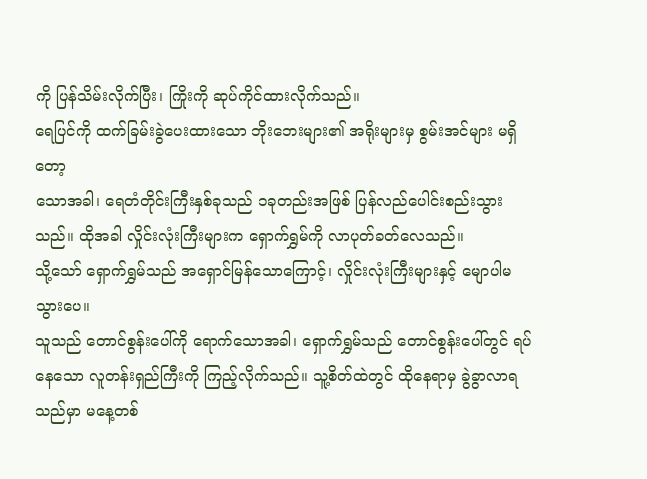ကို ပြန်သိမ်းလိုက်ပြီး၊ ကြိုးကို ဆုပ်ကိုင်ထားလိုက်သည်။
ရေပြင်ကို ထက်ခြမ်းခွဲပေးထားသော ဘိုးဘေးများ၏ အရိုးများမှ စွမ်းအင်များ မရှိတော့
သောအခါ၊ ရေတံတိုင်းကြီးနှစ်ခုသည် ၁ခုတည်းအဖြစ် ပြန်လည်ပေါင်းစည်းသွားသည်။ ထိုအခါ လှိုင်းလုံးကြီးများက ရှောက်ရွှမ်ကို လာပုတ်ခတ်လေသည်။
သို့သော် ရှောက်ရွှမ်သည် အရှောင်မြန်သောကြောင့်၊ လှိုင်းလုံးကြီးများနှင့် မျောပါမသွားပေ။
သူသည် တောင်စွန်းပေါ်ကို ရောက်သောအခါ၊ ရှောက်ရွှမ်သည် တောင်စွန်းပေါ်တွင် ရပ်နေသော လူတန်းရှည်ကြီးကို ကြည့်လိုက်သည်။ သူ့စိတ်ထဲတွင် ထိုနေရာမှ ခွဲခွာလာရသည်မှာ မနေ့တစ်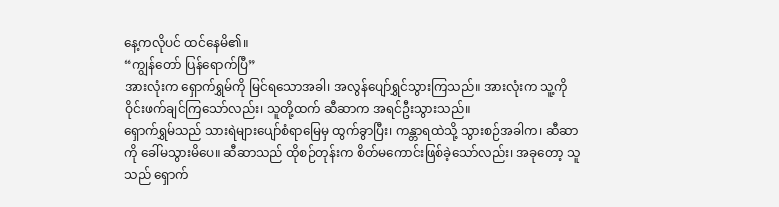နေ့ကလိုပင် ထင်နေမိ၏။
“ကျွန်တော် ပြန်ရောက်ပြီ”
အားလုံးက ရှောက်ရွှမ်ကို မြင်ရသောအခါ၊ အလွန်ပျော်ရွှင်သွားကြသည်။ အားလုံးက သူ့ကို ဝိုင်းဖက်ချင်ကြသော်လည်း၊ သူတို့ထက် ဆီဆာက အရင်ဦးသွားသည်။
ရှောက်ရွှမ်သည် သားရဲများပျော်စံရာမြေမှ ထွက်ခွာပြီး၊ ကန္တာရထဲသို့ သွားစဉ်အခါက၊ ဆီဆာကို ခေါ်မသွားမိပေ။ ဆီဆာသည် ထိုစဉ်တုန်းက စိတ်မကောင်းဖြစ်ခဲ့သော်လည်း၊ အခုတော့ သူသည် ရှောက်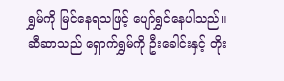ရွှမ်ကို မြင်နေရသဖြင့် ပျော်ရွှင်နေပါသည်။ ဆီဆာသည် ရှောက်ရွှမ်ကို ဦးခေါင်းနှင့် တိုး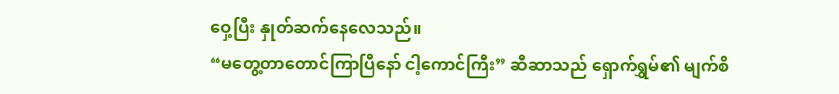ဝှေ့ပြီး နှုတ်ဆက်နေလေသည်။
“မတွေ့တာတောင်ကြာပြီနော် ငါ့ကောင်ကြီး” ဆီဆာသည် ရှောက်ရွှမ်၏ မျက်စိ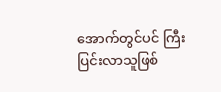အောက်တွင်ပင် ကြီးပြင်းလာသူဖြစ်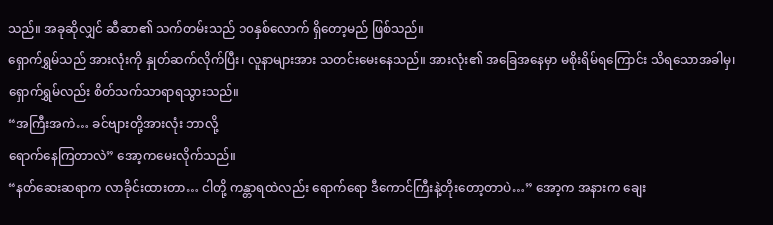သည်။ အခုဆိုလျှင် ဆီဆာ၏ သက်တမ်းသည် ၁၀နှစ်လောက် ရှိတော့မည် ဖြစ်သည်။
ရှောက်ရွှမ်သည် အားလုံးကို နှုတ်ဆက်လိုက်ပြီး၊ လူနာများအား သတင်းမေးနေသည်။ အားလုံး၏ အခြေအနေမှာ မစိုးရိမ်ရကြောင်း သိရသောအခါမှ၊ ရှောက်ရွှမ်လည်း စိတ်သက်သာရာရသွားသည်။
“အကြီးအကဲ… ခင်ဗျားတို့အားလုံး ဘာလို့
ရောက်နေကြတာလဲ” အော့ကမေးလိုက်သည်။
“နတ်ဆေးဆရာက လာခိုင်းထားတာ… ငါတို့ ကန္တာရထဲလည်း ရောက်ရော ဒီကောင်ကြီးနဲ့တိုးတော့တာပဲ…” အော့က အနားက ချေး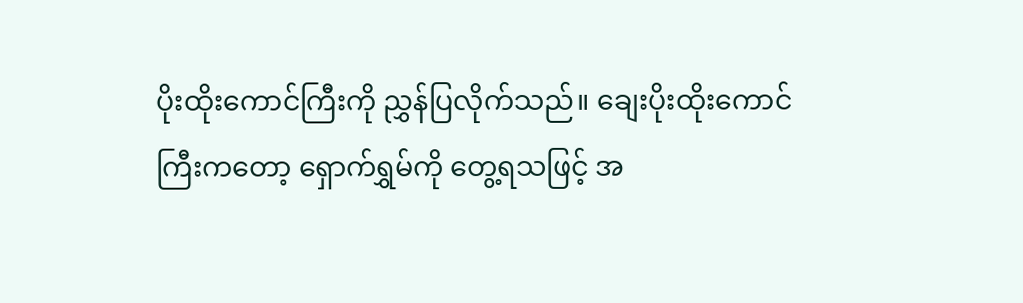ပိုးထိုးကောင်ကြီးကို ညွှန်ပြလိုက်သည်။ ချေးပိုးထိုးကောင်ကြီးကတော့ ရှောက်ရွှမ်ကို တွေ့ရသဖြင့် အ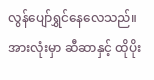လွန်ပျော်ရွှင်နေလေသည်။
အားလုံးမှာ ဆီဆာနှင့် ထိုပိုး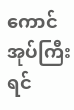ကောင်အုပ်ကြီး ရင်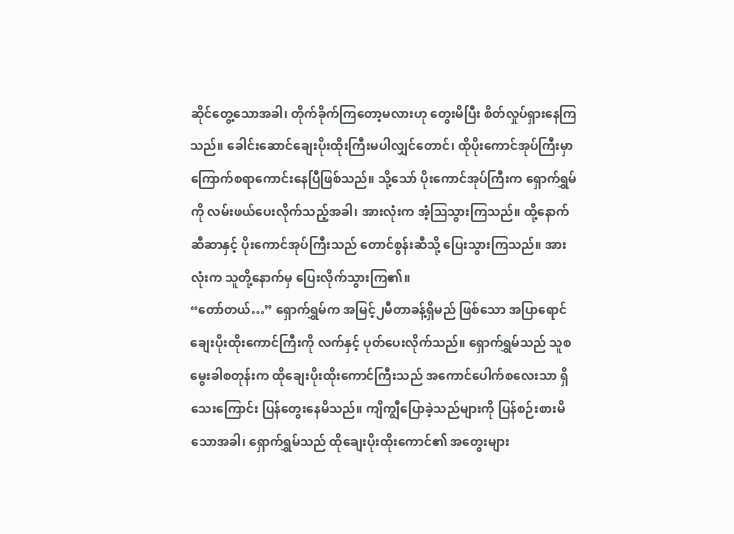ဆိုင်တွေ့သောအခါ၊ တိုက်ခိုက်ကြတော့မလားဟု တွေးမိပြီး စိတ်လှုပ်ရှားနေကြသည်။ ခေါင်းဆောင်ချေးပိုးထိုးကြီးမပါလျှင်တောင်၊ ထိုပိုးကောင်အုပ်ကြီးမှာ ကြောက်စရာကောင်းနေပြီဖြစ်သည်။ သို့သော် ပိုးကောင်အုပ်ကြီးက ရှောက်ရွှမ်ကို လမ်းဖယ်ပေးလိုက်သည့်အခါ၊ အားလုံးက အံ့ဩသွားကြသည်။ ထို့နောက် ဆီဆာနှင့် ပိုးကောင်အုပ်ကြီးသည် တောင်စွန်းဆီသို့ ပြေးသွားကြသည်။ အားလုံးက သူတို့နောက်မှ ပြေးလိုက်သွားကြ၏။
“တော်တယ်…” ရှောက်ရွှမ်က အမြင့်၂မီတာခန့်ရှိမည် ဖြစ်သော အပြာရောင်ချေးပိုးထိုးကောင်ကြီးကို လက်နှင့် ပုတ်ပေးလိုက်သည်။ ရှောက်ရွှမ်သည် သူစမွေးခါစတုန်းက ထိုချေးပိုးထိုးကောင်ကြီးသည် အကောင်ပေါက်စလေးသာ ရှိသေးကြောင်း ပြန်တွေးနေမိသည်။ ကျိကျွီပြောခဲ့သည်များကို ပြန်စဉ်းစားမိသောအခါ၊ ရှောက်ရွှမ်သည် ထိုချေးပိုးထိုးကောင်၏ အတွေးများ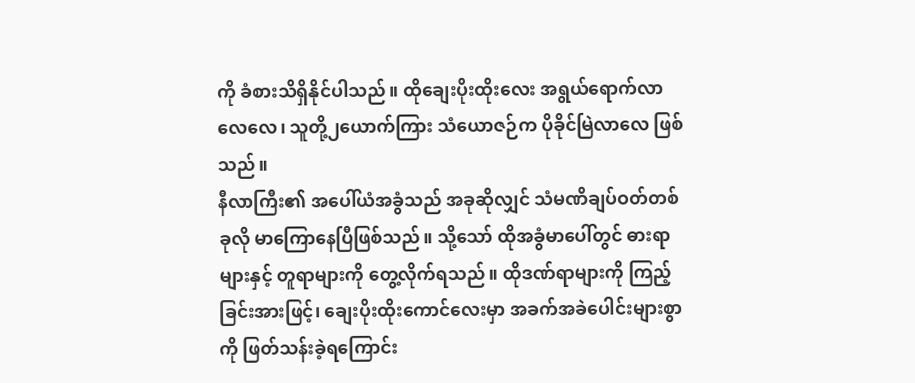ကို ခံစားသိရှိနိုင်ပါသည်။ ထိုချေးပိုးထိုးလေး အရွယ်ရောက်လာလေလေ၊ သူတို့၂ယောက်ကြား သံယောဇဉ်က ပိုခိုင်မြဲလာလေ ဖြစ်သည်။
နီလာကြီး၏ အပေါ်ယံအခွံသည် အခုဆိုလျှင် သံမဏိချပ်ဝတ်တစ်ခုလို မာကြောနေပြီဖြစ်သည်။ သို့သော် ထိုအခွံမာပေါ်တွင် ဓားရာများနှင့် တူရာများကို တွေ့လိုက်ရသည်။ ထိုဒဏ်ရာများကို ကြည့်ခြင်းအားဖြင့်၊ ချေးပိုးထိုးကောင်လေးမှာ အခက်အခဲပေါင်းများစွာကို ဖြတ်သန်းခဲ့ရကြောင်း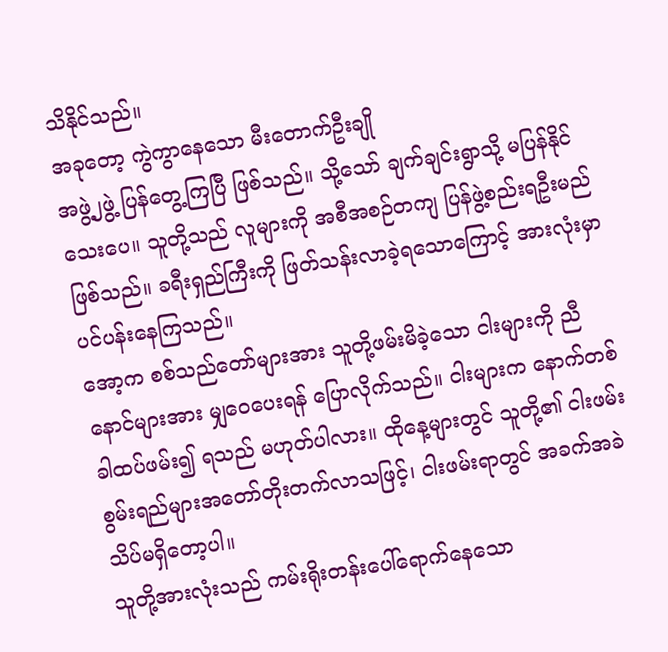သိနိုင်သည်။
အခုတော့ ကွဲကွာနေသော မီးတောက်ဦးချို
အဖွဲ့၂ဖွဲ့ ပြန်တွေ့ကြပြီ ဖြစ်သည်။ သို့သော် ချက်ချင်းရွာသို့ မပြန်နိုင်သေးပေ။ သူတို့သည် လူများကို အစီအစဉ်တကျ ပြန်ဖွဲ့စည်းရဦးမည် ဖြစ်သည်။ ခရီးရှည်ကြီးကို ဖြတ်သန်းလာခဲ့ရသောကြောင့် အားလုံးမှာ ပင်ပန်းနေကြသည်။
အော့က စစ်သည်တော်များအား သူတို့ဖမ်းမိခဲ့သော ငါးများကို ညီနောင်များအား မျှဝေပေးရန် ပြောလိုက်သည်။ ငါးများက နောက်တစ်ခါထပ်ဖမ်း၍ ရသည် မဟုတ်ပါလား။ ထိုနေ့များတွင် သူတို့၏ ငါးဖမ်းစွမ်းရည်များအတော်တိုးတက်လာသဖြင့်၊ ငါးဖမ်းရာတွင် အခက်အခဲ သိပ်မရှိတော့ပါ။
သူတို့အားလုံးသည် ကမ်းရိုးတန်းပေါ်ရောက်နေသော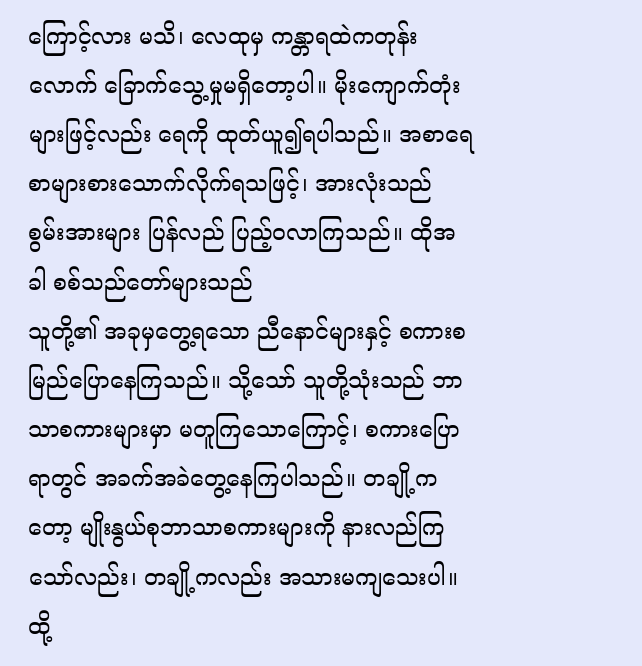ကြောင့်လား မသိ၊ လေထုမှ ကန္တာရထဲကတုန်းလောက် ခြောက်သွေ့မှုမရှိတော့ပါ။ မိုးကျောက်တုံးများဖြင့်လည်း ရေကို ထုတ်ယူ၍ရပါသည်။ အစာရေစာများစားသောက်လိုက်ရသဖြင့်၊ အားလုံးသည် စွမ်းအားများ ပြန်လည် ပြည့်ဝလာကြသည်။ ထိုအခါ စစ်သည်တော်များသည်
သူတို့၏ အခုမှတွေ့ရသော ညီနောင်များနှင့် စကားစမြည်ပြောနေကြသည်။ သို့သော် သူတို့သုံးသည် ဘာသာစကားများမှာ မတူကြသောကြောင့်၊ စကားပြောရာတွင် အခက်အခဲတွေ့နေကြပါသည်။ တချို့ကတော့ မျိုးနွယ်စုဘာသာစကားများကို နားလည်ကြသော်လည်း၊ တချို့ကလည်း အသားမကျသေးပါ။ ထို့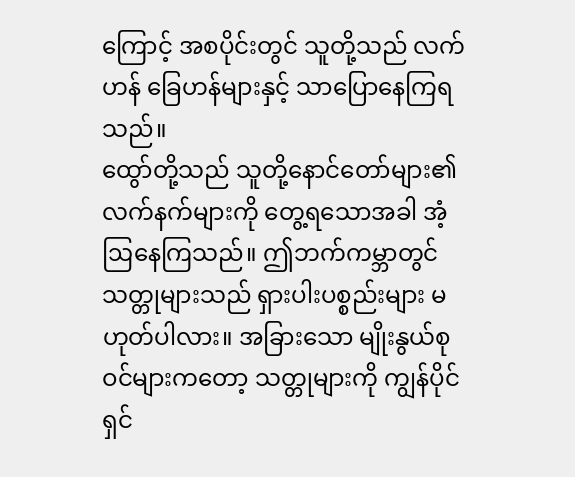ကြောင့် အစပိုင်းတွင် သူတို့သည် လက်ဟန် ခြေဟန်များနှင့် သာပြောနေကြရသည်။
ထွော်တို့သည် သူတို့နောင်တော်များ၏ လက်နက်များကို တွေ့ရသောအခါ အံ့ဩနေကြသည်။ ဤဘက်ကမ္ဘာတွင် သတ္တုများသည် ရှားပါးပစ္စည်းများ မဟုတ်ပါလား။ အခြားသော မျိုးနွယ်စုဝင်များကတော့ သတ္တုများကို ကျွန်ပိုင်ရှင်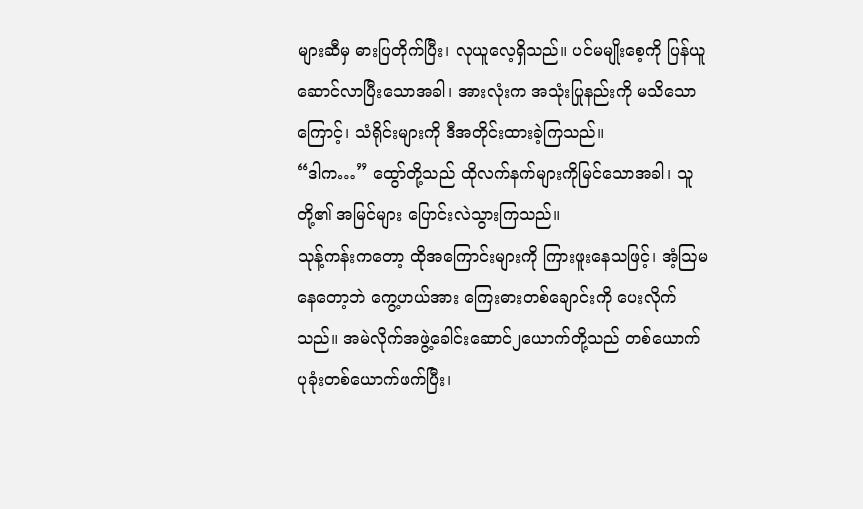များဆီမှ ဓားပြတိုက်ပြီး၊ လုယူလေ့ရှိသည်။ ပင်မမျိုးစေ့ကို ပြန်ယူဆောင်လာပြီးသောအခါ၊ အားလုံးက အသုံးပြုနည်းကို မသိသောကြောင့်၊ သံရိုင်းများကို ဒီအတိုင်းထားခဲ့ကြသည်။
“ဒါက…” ထွော်တို့သည် ထိုလက်နက်များကိုမြင်သောအခါ၊ သူတို့၏ အမြင်များ ပြောင်းလဲသွားကြသည်။
သုန့်ကန်းကတော့ ထိုအကြောင်းများကို ကြားဖူးနေသဖြင့်၊ အံ့ဩမနေတော့ဘဲ ကွေ့ဟယ်အား ကြေးဓားတစ်ချောင်းကို ပေးလိုက်သည်။ အမဲလိုက်အဖွဲ့ခေါင်းဆောင်၂ယောက်တို့သည် တစ်ယောက်ပုခုံးတစ်ယောက်ဖက်ပြီး၊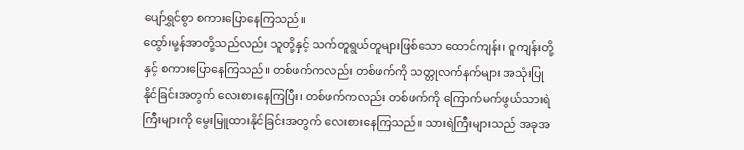ပျော်ရွှင်စွာ စကားပြောနေကြသည်။
ထွော်၊မု့န်အာတို့သည်လည်း သူတို့နှင့် သက်တူရွယ်တူများဖြစ်သော ထောင်ကျန်း၊ ဝူကျန်းတို့နှင့် စကားပြောနေကြသည်။ တစ်ဖက်ကလည်း တစ်ဖက်ကို သတ္တုလက်နက်များ အသုံးပြုနိုင်ခြင်းအတွက် လေးစားနေကြပြီး၊ တစ်ဖက်ကလည်း တစ်ဖက်ကို ကြောက်မက်ဖွယ်သားရဲကြီးများကို မွေးမြူထားနိုင်ခြင်းအတွက် လေးစားနေကြသည်။ သားရဲကြီးများသည် အခုအ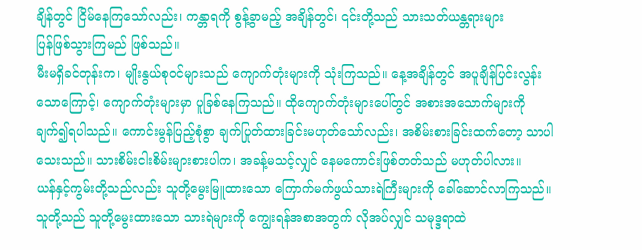ချိန်တွင် ငြိမ်နေကြသော်လည်း၊ ကန္တာရကို စွန့်ခွာမည့် အချိန်တွင်၊ ၎င်းတို့သည် သားသတ်ယန္တရားများ
ပြန်ဖြစ်သွားကြမည် ဖြစ်သည်။
မီးမရှိခင်တုန်းက၊ မျိုးနွယ်စုဝင်များသည် ကျောက်တုံးများကို သုံးကြသည်။ နေ့အချိန်တွင် အပူချိန်ပြင်းလွန်းသောကြောင့်၊ ကျောက်တုံးများမှာ ပူခြစ်နေကြသည်။ ထိုကျောက်တုံးများပေါ်တွင် အစားအသောက်များကို ချက်၍ရပါသည်။ ကောင်းမွန်ပြည့်စုံစွာ ချက်ပြုတ်ထားခြင်းမဟုတ်သော်လည်း၊ အစိမ်းစားခြင်းထက်တော့ သာပါသေးသည်။ သားစိမ်းငါးစိမ်းများစားပါက၊ အခန့်မသင့်လျှင် နေမကောင်းဖြစ်တတ်သည် မဟုတ်ပါလား။
ယန်နှင့်ကွမ်းတို့သည်လည်း သူတို့မွေးမြူထားသော ကြောက်မက်ဖွယ်သားရဲကြီးများကို ခေါ်ဆောင်လာကြသည်။ သူတို့သည် သူတို့မွေးထားသော သားရဲများကို ကျွေးရန်အစာအတွက် လိုအပ်လျှင် သမုဒ္ဒရာထဲ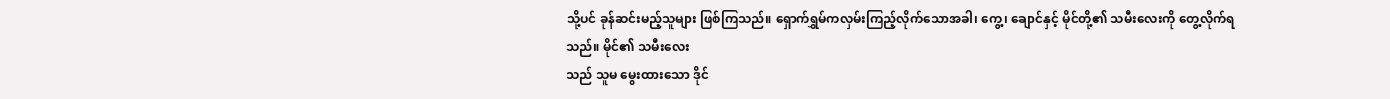သို့ပင် ခုန်ဆင်းမည့်သူများ ဖြစ်ကြသည်။ ရှောက်ရွှမ်ကလှမ်းကြည့်လိုက်သောအခါ၊ ကွေ့၊ ချောင်နှင့် မိုင်တို့၏ သမီးလေးကို တွေ့လိုက်ရသည်။ မိုင်၏ သမီးလေး
သည် သူမ မွေးထားသော ဒိုင်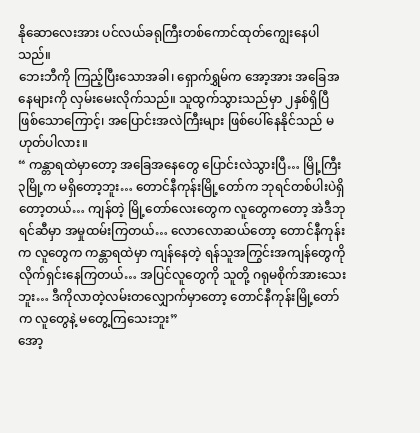နိုဆောလေးအား ပင်လယ်ခရုကြီးတစ်ကောင်ထုတ်ကျွေးနေပါသည်။
ဘေးဘီကို ကြည့်ပြီးသောအခါ၊ ရှောက်ရွှမ်က အော့အား အခြေအနေများကို လှမ်းမေးလိုက်သည်။ သူထွက်သွားသည်မှာ ၂နှစ်ရှိပြီဖြစ်သောကြောင့်၊ အပြောင်းအလဲကြီးများ ဖြစ်ပေါ်နေနိုင်သည် မဟုတ်ပါလား။
“ ကန္တာရထဲမှာတော့ အခြေအနေတွေ ပြောင်းလဲသွားပြီ… မြို့ကြီး၃မြို့က မရှိတော့ဘူး… တောင်နီကုန်းမြို့တော်က ဘုရင်တစ်ပါးပဲရှိတော့တယ်… ကျန်တဲ့ မြို့တော်လေးတွေက လူတွေကတော့ အဲဒီဘုရင်ဆီမှာ အမှုထမ်းကြတယ်… လောလောဆယ်တော့ တောင်နီကုန်းက လူတွေက ကန္တာရထဲမှာ ကျန်နေတဲ့ ရန်သူအကြွင်းအကျန်တွေကို လိုက်ရှင်းနေကြတယ်… အပြင်လူတွေကို သူတို့ ဂရုမစိုက်အားသေးဘူး… ဒီကိုလာတဲ့လမ်းတလျှောက်မှာတော့ တောင်နီကုန်းမြို့တော်က လူတွေနဲ့ မတွေ့ကြသေးဘူး”
အော့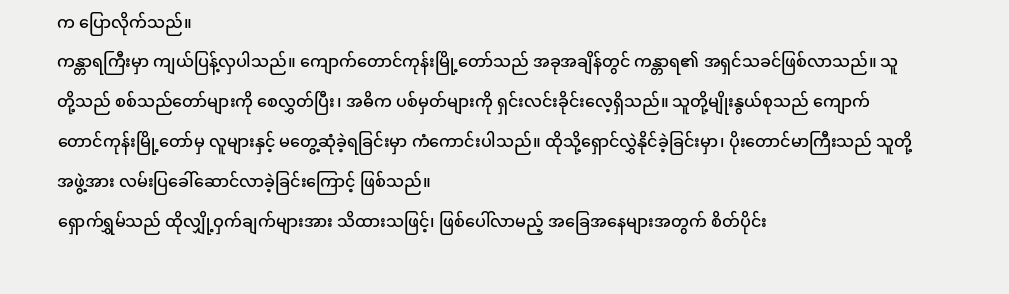က ပြောလိုက်သည်။
ကန္တာရကြီးမှာ ကျယ်ပြန့်လှပါသည်။ ကျောက်တောင်ကုန်းမြို့တော်သည် အခုအချိန်တွင် ကန္တာရ၏ အရှင်သခင်ဖြစ်လာသည်။ သူတို့သည် စစ်သည်တော်များကို စေလွှတ်ပြီး၊ အဓိက ပစ်မှတ်များကို ရှင်းလင်းခိုင်းလေ့ရှိသည်။ သူတို့မျိုးနွယ်စုသည် ကျောက်တောင်ကုန်းမြို့တော်မှ လူများနှင့် မတွေ့ဆုံခဲ့ရခြင်းမှာ ကံကောင်းပါသည်။ ထိုသို့ရှောင်လွှဲနိုင်ခဲ့ခြင်းမှာ၊ ပိုးတောင်မာကြီးသည် သူတို့အဖွဲ့အား လမ်းပြခေါ်ဆောင်လာခဲ့ခြင်းကြောင့် ဖြစ်သည်။
ရှောက်ရွှမ်သည် ထိုလျှို့ဝှက်ချက်များအား သိထားသဖြင့်၊ ဖြစ်ပေါ်လာမည့် အခြေအနေများအတွက် စိတ်ပိုင်း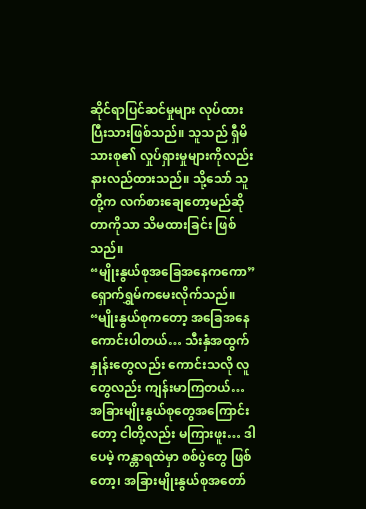ဆိုင်ရာပြင်ဆင်မှုများ လုပ်ထားပြီးသားဖြစ်သည်။ သူသည် ရှီမိသားစု၏ လှုပ်ရှားမှုများကိုလည်း နားလည်ထားသည်။ သို့သော် သူတို့က လက်စားချေတော့မည်ဆိုတာကိုသာ သိမထားခြင်း ဖြစ်သည်။
“မျိုးနွယ်စုအခြေအနေကကော” ရှောက်ရွှမ်ကမေးလိုက်သည်။
“မျိုးနွယ်စုကတော့ အခြေအနေကောင်းပါတယ်… သီးနှံအထွက်နှုန်းတွေလည်း ကောင်းသလို လူတွေလည်း ကျန်းမာကြတယ်… အခြားမျိုးနွယ်စုတွေအကြောင်းတော့ ငါတို့လည်း မကြားဖူး… ဒါပေမဲ့ ကန္တာရထဲမှာ စစ်ပွဲတွေ ဖြစ်တော့၊ အခြားမျိုးနွယ်စုအတော်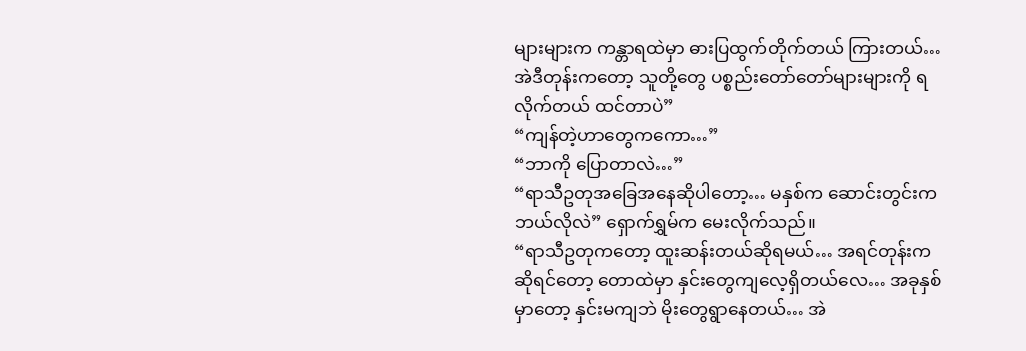များများက ကန္တာရထဲမှာ ဓားပြထွက်တိုက်တယ် ကြားတယ်… အဲဒီတုန်းကတော့ သူတို့တွေ ပစ္စည်းတော်တော်များများကို ရလိုက်တယ် ထင်တာပဲ”
“ကျန်တဲ့ဟာတွေကကော…”
“ဘာကို ပြောတာလဲ…”
“ရာသီဥတုအခြေအနေဆိုပါတော့… မနှစ်က ဆောင်းတွင်းက ဘယ်လိုလဲ” ရှောက်ရွှမ်က မေးလိုက်သည်။
“ရာသီဥတုကတော့ ထူးဆန်းတယ်ဆိုရမယ်… အရင်တုန်းကဆိုရင်တော့ တောထဲမှာ နှင်းတွေကျလေ့ရှိတယ်လေ… အခုနှစ်မှာတော့ နှင်းမကျဘဲ မိုးတွေရွာနေတယ်… အဲ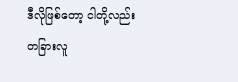ဒီလိုဖြစ်တော့ ငါတို့လည်း တခြားလူ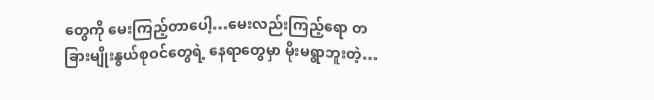တွေကို မေးကြည့်တာပေါ့…မေးလည်းကြည့်ရော တခြားမျိုးနွယ်စုဝင်တွေရဲ့ နေရာတွေမှာ မိုးမရွာဘူးတဲ့…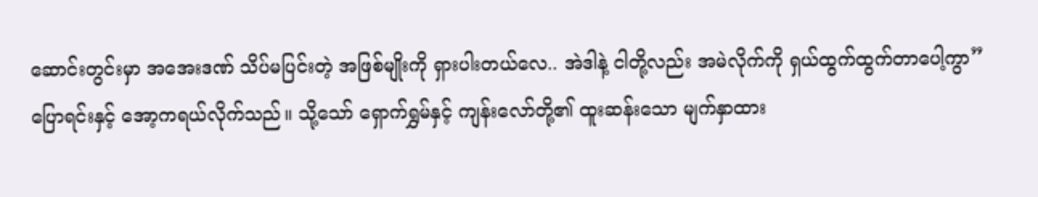ဆောင်းတွင်းမှာ အအေးဒဏ် သိပ်မပြင်းတဲ့ အဖြစ်မျိုးကို ရှားပါးတယ်လေ.. အဲဒါနဲ့ ငါတို့လည်း အမဲလိုက်ကို ရှယ်ထွက်ထွက်တာပေါ့ကွာ”
ပြောရင်းနှင့် အော့ကရယ်လိုက်သည်။ သို့သော် ရှောက်ရွှမ်နှင့် ကျန်းလော်တို့၏ ထူးဆန်းသော မျက်နှာထား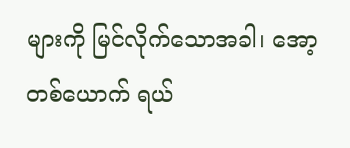များကို မြင်လိုက်သောအခါ၊ အော့တစ်ယောက် ရယ်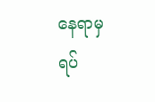နေရာမှ ရပ်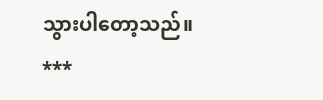သွားပါတော့သည်။
***